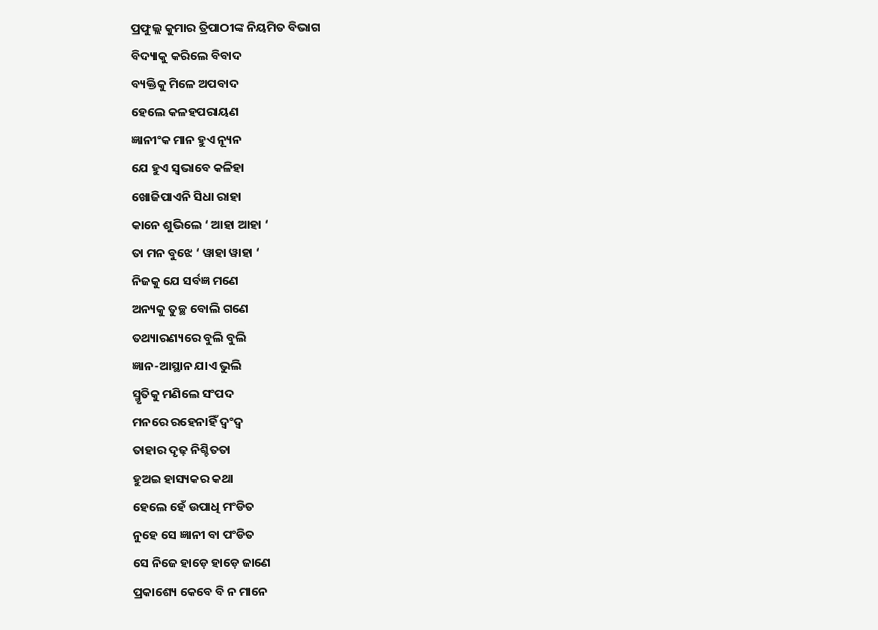ପ୍ରଫୁଲ୍ଲ କୁମାର ତ୍ରିପାଠୀଙ୍କ ନିୟମିତ ବିଭାଗ
ବିଦ୍ୟାକୁ କରିଲେ ବିବାଦ
ବ୍ୟକ୍ତିକୁ ମିଳେ ଅପବାଦ
ହେଲେ କଳହପରାୟଣ
ଜ୍ଞାନୀଂକ ମାନ ହୁଏ ନ୍ୟୂନ
ଯେ ହୁଏ ସ୍ବଭାବେ କଳିହା
ଖୋଜିପାଏନି ସିଧା ରାହା
କାନେ ଶୁଭିଲେ ‘ ଆହା ଆହା ‘
ତା ମନ ବୁଝେ ‘ ୱାହା ୱାହା ‘
ନିଜକୁ ଯେ ସର୍ବଜ୍ଞ ମଣେ
ଅନ୍ୟକୁ ତୁଚ୍ଛ ବୋଲି ଗଣେ
ତଥ୍ୟାରଣ୍ୟରେ ବୁଲି ବୁଲି
ଜ୍ଞାନ-ଆସ୍ଥାନ ଯାଏ ଭୁଲି
ସ୍ମୃତିକୁ ମଣିଲେ ସଂପଦ
ମନରେ ରହେନାହିଁ ଦ୍ବଂଦ୍ବ
ତାହାର ଦୃଢ଼ ନିଶ୍ଚିତତା
ହୁଅଇ ହାସ୍ୟକର କଥା
ହେଲେ ହେଁ ଉପାଧି ମଂଡିତ
ନୁହେ ସେ ଜ୍ଞାନୀ ବା ପଂଡିତ
ସେ ନିଜେ ହାଡ଼େ ହାଡ଼େ ଜାଣେ
ପ୍ରକାଶ୍ୟେ କେବେ ବି ନ ମାନେ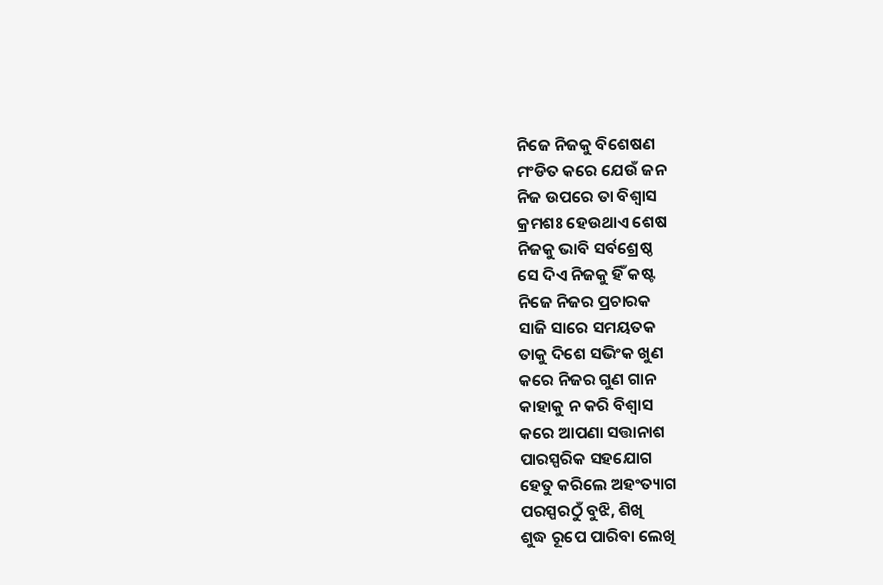ନିଜେ ନିଜକୁ ବିଶେଷଣ
ମଂଡିତ କରେ ଯେଉଁ ଜନ
ନିଜ ଉପରେ ତା ବିଶ୍ବାସ
କ୍ରମଶଃ ହେଉଥାଏ ଶେଷ
ନିଜକୁ ଭାବି ସର୍ବଶ୍ରେଷ୍ଠ
ସେ ଦିଏ ନିଜକୁ ହିଁ କଷ୍ଟ
ନିଜେ ନିଜର ପ୍ରଚାରକ
ସାଜି ସାରେ ସମୟତକ
ତାକୁ ଦିଶେ ସଭିଂକ ଖୁଣ
କରେ ନିଜର ଗୁଣ ଗାନ
କାହାକୁ ନ କରି ବିଶ୍ବାସ
କରେ ଆପଣା ସତ୍ତାନାଶ
ପାରସ୍ପରିକ ସହଯୋଗ
ହେତୁ କରିଲେ ଅହଂତ୍ୟାଗ
ପରସ୍ପରଠୁଁ ବୁଝି, ଶିଖି
ଶୁଦ୍ଧ ରୂପେ ପାରିବା ଲେଖି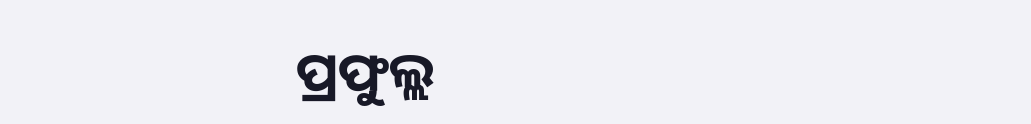ପ୍ରଫୁଲ୍ଲ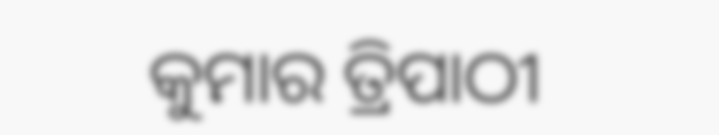କୁମାର ତ୍ରିପାଠୀ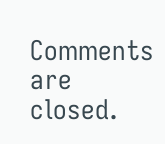Comments are closed.